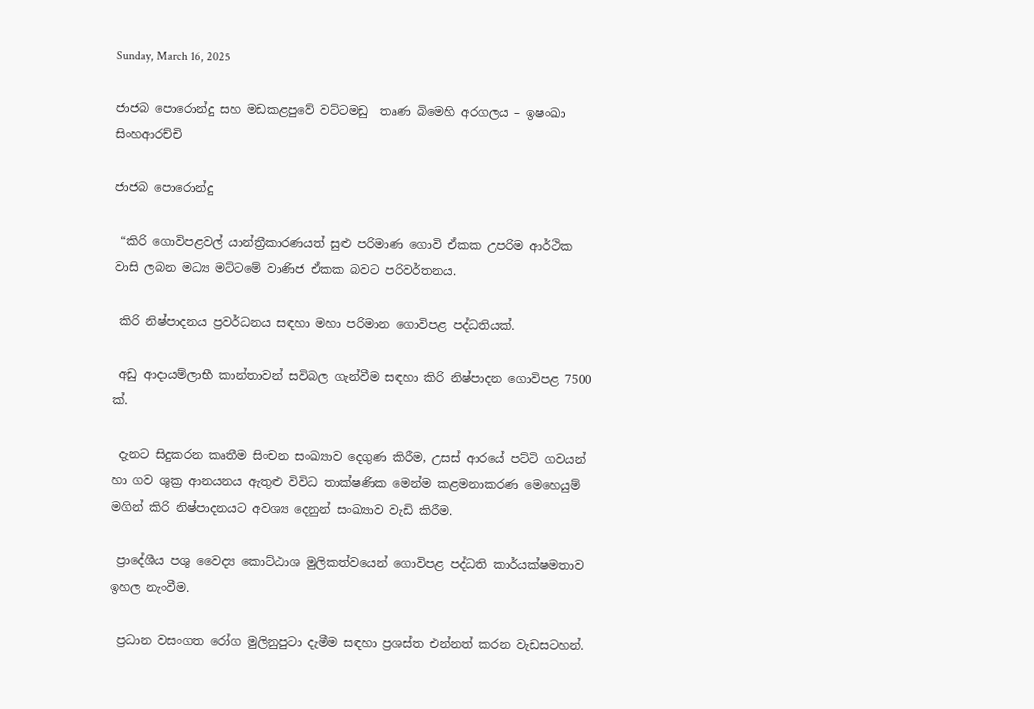Sunday, March 16, 2025

ජාජබ පොරොන්දු සහ මඩකළපුවේ වට්ටමඩු  තෘණ බිමෙහි අරගලය – ඉෂංඛා  සිංහආරච්චි

ජාජබ පොරොන්දු

 “කිරි ගොවිපළවල් යාන්ත්‍රීකාරණයත් සුළු පරිමාණ ගොවි ඒකක උපරිම ආර්ථික වාසි ලබන මධ්‍ය මට්ටමේ වාණිජ ඒකක බවට පරිවර්තනය.

 කිරි නිෂ්පාදනය ප්‍රවර්ධනය සඳහා මහා පරිමාන ගොවිපළ පද්ධතියක්.

 අඩු ආදායම්ලාභී කාන්තාවන් සවිබල ගැන්වීම සඳහා කිරි නිෂ්පාදන ගොවිපළ 7500 ක්.

 දැනට සිදුකරන කෘතීම සිංචන සංඛ්‍යාව දෙගුණ කිරීම, උසස් ආරයේ පට්ටි ගවයන් හා ගව ශුක්‍ර ආනයනය ඇතුළු විවිධ තාක්ෂණික මෙන්ම කළමනාකරණ මෙහෙයුම් මගින් කිරි නිෂ්පාදනයට අවශ්‍ය දෙනුන් සංඛ්‍යාව වැඩි කිරීම.

 ප්‍රාදේශීය පශු වෛද්‍ය කොට්ඨාශ මුලිකත්වයෙන් ගොවිපළ පද්ධති කාර්යක්ෂමතාව ඉහල නැංවීම.

 ප්‍රධාන වසංගත රෝග මුලිනුපුටා දැමීම සඳහා ප්‍රශස්ත එන්නත් කරන වැඩසටහන්.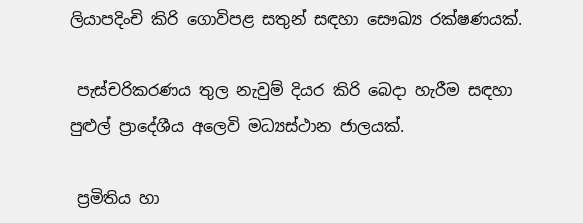ලියාපදිංචි කිරි ගොවිපළ සතුන් සඳහා සෞඛ්‍ය රක්ෂණයක්.

 පැස්චරිකරණය තුල නැවුම් දියර කිරි බෙදා හැරීම සඳහා පුළුල් ප්‍රාදේශීය අලෙවි මධ්‍යස්ථාන ජාලයක්.

 ප්‍රමිතිය හා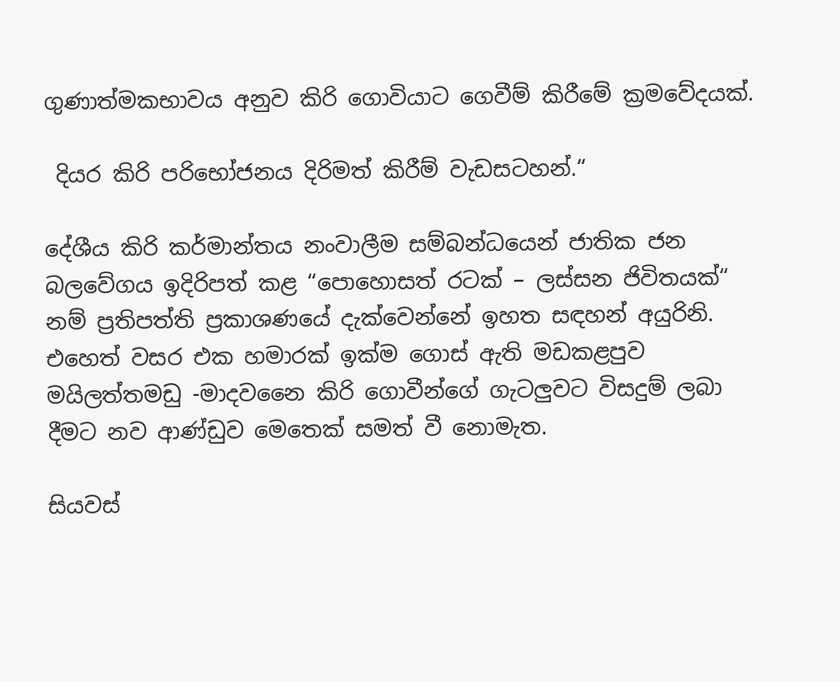ගුණාත්මකභාවය අනුව කිරි ගොවියාට ගෙවීම් කිරීමේ ක්‍රමවේදයක්.

 දියර කිරි පරිභෝජනය දිරිමත් කිරීම් වැඩසටහන්.“

දේශීය කිරි කර්මාන්තය නංවාලීම සම්බන්ධයෙන් ජාතික ජන බලවේගය ඉදිරිපත් කළ “පොහොසත් රටක් – ලස්සන ජිවිතයක්“ නම් ප්‍රතිපත්ති ප්‍රකාශණයේ දැක්වෙන්නේ ඉහත සඳහන් අයුරිනි. එහෙත් වසර එක හමාරක් ඉක්ම ගොස් ඇති මඩකළපුව මයිලත්තමඩු -මාදවනෛ කිරි ගොවීන්ගේ ගැටලුවට විසදුම් ලබා දීමට නව ආණ්ඩුව මෙතෙක් සමත් වී නොමැත.

සියවස්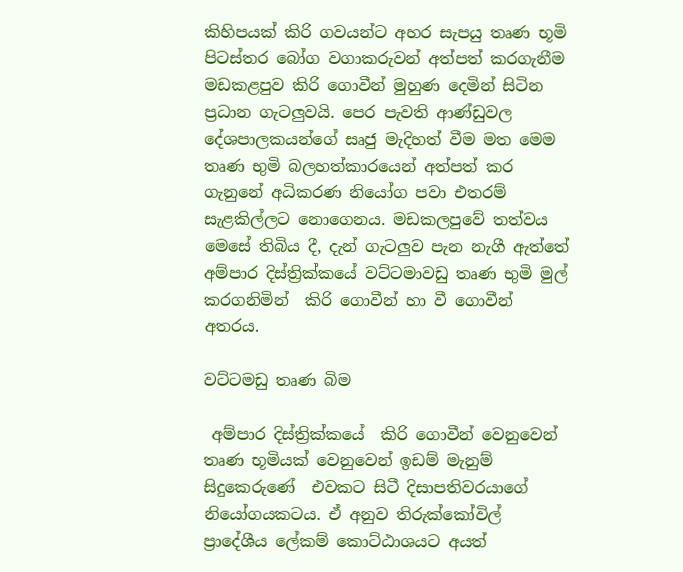කිහිපයක් කිරි ගවයන්ට අහර සැපයු තෘණ භූමි පිටස්තර බෝග වගාකරුවන් අත්පත් කරගැනීම මඩකළපුව කිරි ගොවීන් මුහුණ දෙමින් සිටින ප්‍රධාන ගැටලුවයි. පෙර පැවති ආණ්ඩුවල දේශපාලකයන්ගේ සෘජු මැදිහත් වීම මත මෙම තෘණ භුමි බලහත්කාරයෙන් අත්පත් කර ගැනුනේ අධිකරණ නියෝග පවා එතරම් සැළකිල්ලට නොගෙනය. මඩකලපුවේ තත්වය මෙසේ තිබිය දී, දැන් ගැටලුව පැන නැගී ඇත්තේ අම්පාර දිස්ත්‍රික්කයේ වට්ටමාවඩු තෘණ භුමි මුල් කරගනිමින්  කිරි ගොවීන් හා වී ගොවීන් අතරය.

වට්ටමඩු තෘණ බිම

 අම්පාර දිස්ත්‍රික්කයේ  කිරි ගොවීන් වෙනුවෙන් තෘණ භූමියක් වෙනුවෙන් ඉඩම් මැනුම් සිදුකෙරුණේ  එවකට සිටී දිසාපතිවරයාගේ  නියෝගයකටය. ඒ අනුව තිරුක්කෝවිල් ප්‍රාදේශීය ලේකම් කොට්ඨාශයට අයත්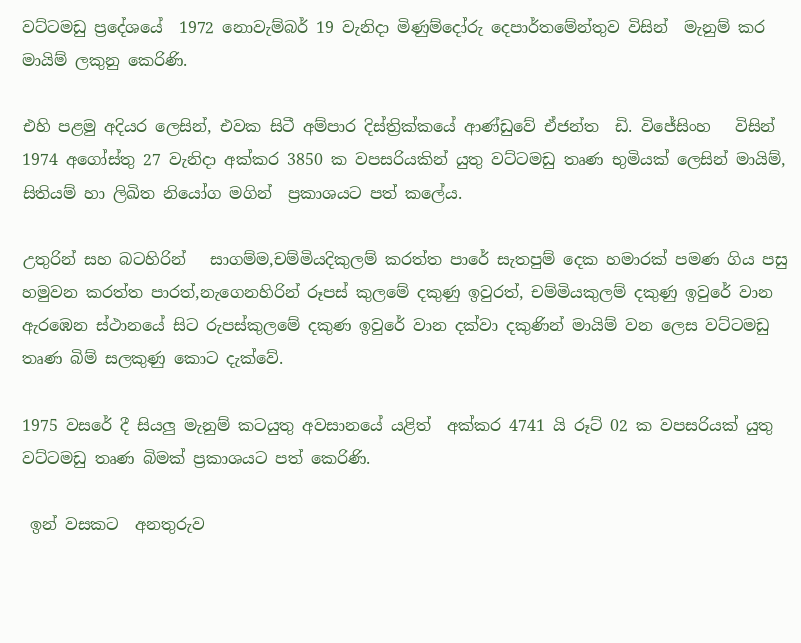වට්ටමඩු ප්‍රදේශයේ  1972 නොවැම්බර් 19 වැනිදා මිණුම්දෝරු දෙපාර්තමේන්තුව විසින්  මැනුම් කර මායිම් ලකුනු කෙරිණි.

එහි පළමු අදියර ලෙසින්, එවක සිටී අම්පාර දිස්ත්‍රික්කයේ ආණ්ඩුවේ ඒජන්ත  ඩි. විජේසිංහ   විසින්   1974 අගෝස්තු 27 වැනිදා අක්කර 3850 ක වපසරියකින් යුතු වට්ටමඩු තෘණ භුමියක් ලෙසින් මායිම්, සිතියම් හා ලිඛිත නියෝග මගින්  ප්‍රකාශයට පත් කලේය.

උතුරින් සහ බටහිරින්   සාගම්ම,චම්මියදිකුලම් කරත්ත පාරේ සැතපුම් දෙක හමාරක් පමණ ගිය පසු හමුවන කරත්ත පාරත්,නැගෙනහිරින් රූපස් කුලමේ දකුණු ඉවුරත්, චම්මියකුලම් දකුණු ඉවුරේ වාන ඇරඹෙන ස්ථානයේ සිට රුපස්කුලමේ දකුණ ඉවුරේ වාන දක්වා දකුණින් මායිම් වන ලෙස වට්ටමඩු තෘණ බිම් සලකුණු කොට දැක්වේ.

1975 වසරේ දී සියලු මැනුම් කටයුතු අවසානයේ යළිත්  අක්කර 4741 යි රූට් 02 ක වපසරියක් යුතු වට්ටමඩු තෘණ බිමක් ප්‍රකාශයට පත් කෙරිණි.

 ඉන් වසකට  අනතුරුව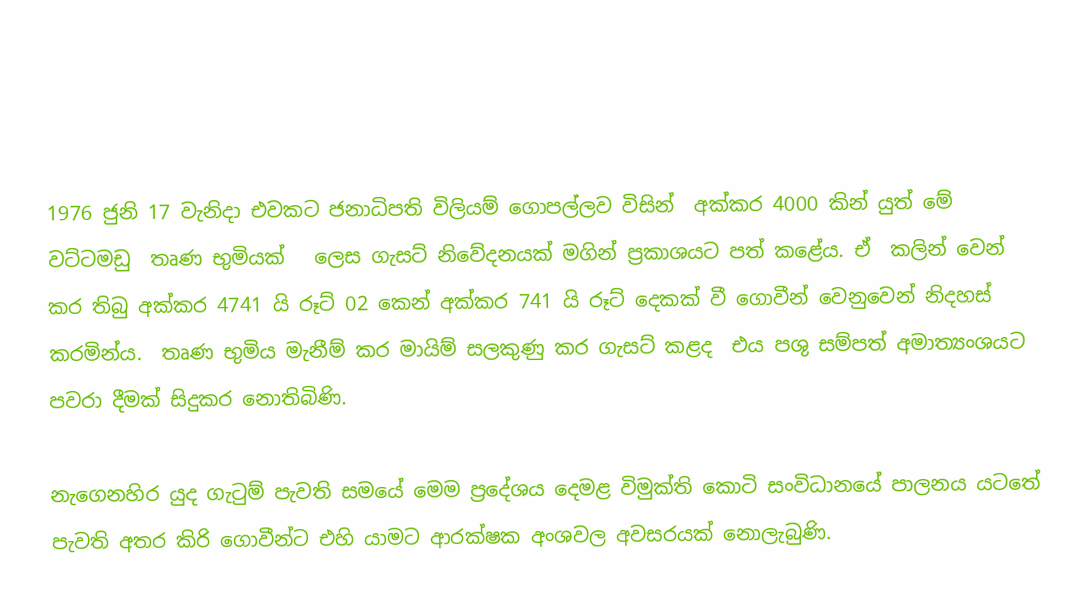1976 ජුනි 17 වැනිදා එවකට ජනාධිපති විලියම් ගොපල්ලව විසින්  අක්කර 4000 කින් යුත් මේ  වට්ටමඩු  තෘණ භුමියක්   ලෙස ගැසට් නිවේදනයක් මගින් ප්‍රකාශයට පත් කළේය. ඒ  කලින් වෙන් කර තිබු අක්කර 4741 යි රූට් 02 කෙන් අක්කර 741 යි රූට් දෙකක් වී ගොවීන් වෙනුවෙන් නිදහස් කරමින්ය.  තෘණ භුමිය මැනීම් කර මායිම් සලකුණු කර ගැසට් කළද  එය පශු සම්පත් අමාත්‍යංශයට පවරා දීමක් සිදුකර නොතිබිණි.

නැගෙනහිර යුද ගැටුම් පැවති සමයේ මෙම ප්‍රදේශය දෙමළ විමුක්ති කොටි සංවිධානයේ පාලනය යටතේ පැවති අතර කිරි ගොවීන්ට එහි යාමට ආරක්ෂක අංශවල අවසරයක් නොලැබුණි.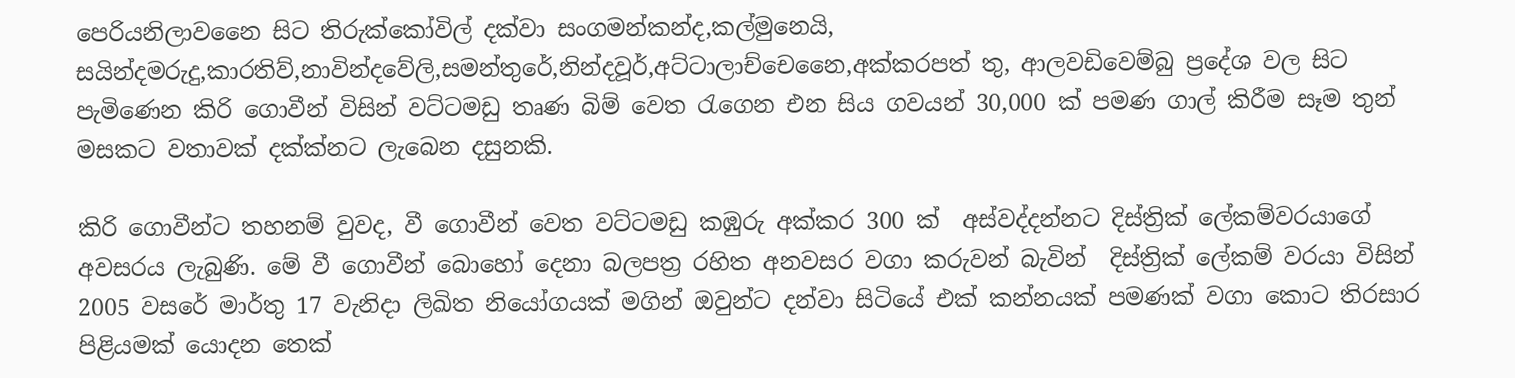පෙරියනිලාවනෛ සිට තිරුක්කෝවිල් දක්වා සංගමන්කන්ද,කල්මුනෙයි, සයින්දමරුදු,කාරතිව්,නාවින්දවේලි,සමන්තුරේ,නින්දවූර්,අට්ටාලාච්චෙනෛ,අක්කරපත් තු, ආලවඩිවෙම්බු ප්‍රදේශ වල සිට පැමිණෙන කිරි ගොවීන් විසින් වට්ටමඩු තෘණ බිම් වෙත රැගෙන එන සිය ගවයන් 30,000 ක් පමණ ගාල් කිරීම සෑම තුන් මසකට වතාවක් දක්ක්නට ලැබෙන දසුනකි.

කිරි ගොවීන්ට තහනම් වුවද, වී ගොවීන් වෙත වට්ටමඩු කඹුරු අක්කර 300 ක්  අස්වද්දන්නට දිස්ත්‍රික් ලේකම්වරයාගේ අවසරය ලැබුණි. මේ වී ගොවීන් බොහෝ දෙනා බලපත්‍ර රහිත අනවසර වගා කරුවන් බැවින්  දිස්ත්‍රික් ලේකම් වරයා විසින් 2005 වසරේ මාර්තු 17 වැනිදා ලිඛිත නියෝගයක් මගින් ඔවුන්ට දන්වා සිටියේ එක් කන්නයක් පමණක් වගා කොට තිරසාර පිළියමක් යොදන තෙක්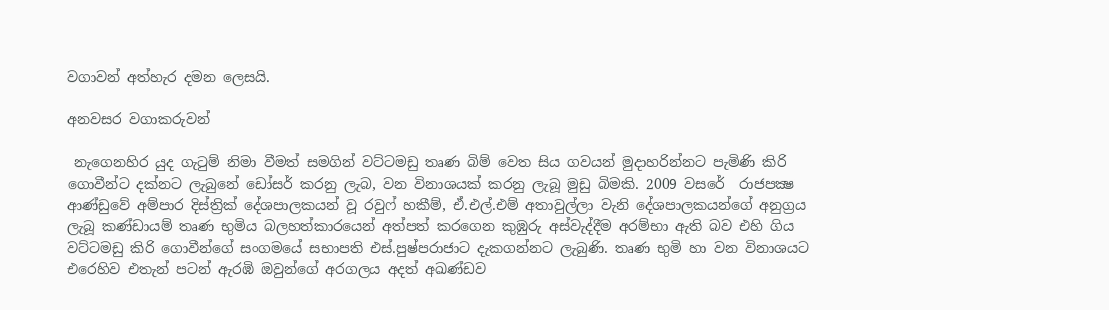වගාවන් අත්හැර දමන ලෙසයි.

අනවසර වගාකරුවන්

 නැගෙනහිර යුද ගැටුම් නිමා වීමත් සමගින් වට්ටමඩු තෘණ බිම් වෙත සිය ගවයන් මුදාහරින්නට පැමිණි කිරි ගොවීන්ට දක්නට ලැබුනේ ඩෝසර් කරනු ලැබ, වන විනාශයක් කරනු ලැබූ මුඩු බිමකි. 2009 වසරේ  රාජපක්‍ෂ ආණ්ඩුවේ අම්පාර දිස්ත්‍රික් දේශපාලකයන් වූ රවුෆ් හකීම්, ඒ.එල්.එම් අතාවුල්ලා වැනි දේශපාලකයන්ගේ අනුග්‍රය ලැබූ කණ්ඩායම් තෘණ භුමිය බලහත්කාරයෙන් අත්පත් කරගෙන කුඹුරු අස්වැද්දීම අරම්භා ඇති බව එහි ගිය වට්ටමඩු කිරි ගොවීන්ගේ සංගමයේ සභාපති එස්.පුෂ්පරාජාට දැකගන්නට ලැබුණි. තෘණ භුමි හා වන විනාශයට එරෙහිව එතැන් පටන් ඇරඹි ඔවුන්ගේ අරගලය අදත් අඛණ්ඩව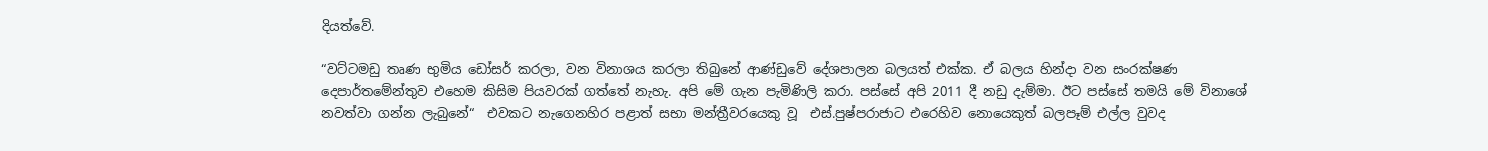දියත්වේ.

“වට්ටමඩු තෘණ භුමිය ඩෝසර් කරලා, වන විනාශය කරලා තිබුනේ ආණ්ඩුවේ දේශපාලන බලයත් එක්ක. ඒ බලය හින්දා වන සංරක්ෂණ දෙපාර්තමේන්තුව එහෙම කිසිම පියවරක් ගත්තේ නැහැ. අපි මේ ගැන පැමිණිලි කරා. පස්සේ අපි 2011 දී නඩු දැම්මා. ඊට පස්සේ තමයි මේ විනාශේ නවත්වා ගන්න ලැබුනේ“  එවකට නැගෙනහිර පළාත් සභා මන්ත්‍රීවරයෙකු වූ  එස්.පුෂ්පරාජාට එරෙහිව නොයෙකුත් බලපෑම් එල්ල වුවද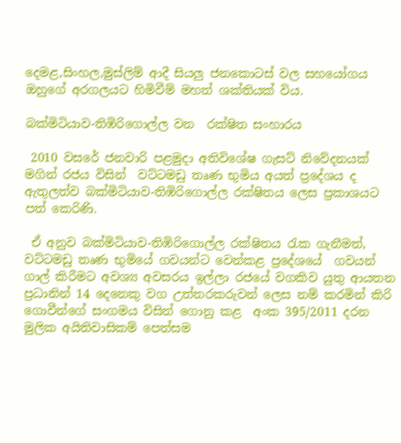දෙමළ,සිංහල,මුස්ලිම් ආදී සියලු ජනකොටස් වල සහයෝගය ඔහුගේ අරගලයට හිමිවීම් මහත් ශක්තියක් විය.

බක්මිටියාව-තිඹිරිගොල්ල වන  රක්ෂිත සංහාරය

 2010 වසරේ ජනවාරි පළමුදා අතිවිශේෂ ගැසට් නිවේදනයක් මගින් රජය විසින්  වට්ටමඩු තෘණ භුමිය අයත් ප්‍රදේශය ද ඇතුලත්ව බක්මිටියාව-තිඹිරිගොල්ල රක්ෂිතය ලෙස ප්‍රකාශයට පත් කෙරිණි.

 ඒ අනුව බක්මිටියාව-තිඹිරිගොල්ල රක්ෂිතය රැක ගැනීමත්, වට්ටමඩු තෘණ භුමියේ ගවයන්ට වෙන්කළ ප්‍රදේශයේ  ගවයන් ගාල් කිරීමට අවශ්‍ය අවසරය ඉල්ලා රජයේ වගකිව යුතු ආයතන ප්‍රධානින් 14 දෙනෙකු වග උත්තරකරුවන් ලෙස නම් කරමින් කිරි ගොවීන්ගේ සංගමය විසින් ගොනු කළ  අංක 395/2011 දරන මුලික අයිතිවාසිකම් පෙත්සම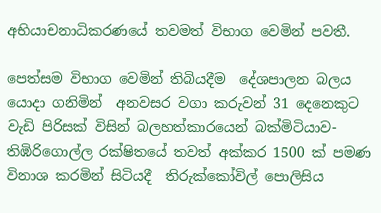අභියාචනාධිකරණයේ තවමත් විභාග වෙමින් පවතී.

පෙත්සම විභාග වෙමින් තිබියදීම  දේශපාලන බලය යොදා ගනිමින්  අනවසර වගා කරුවන් 31 දෙනෙකුට වැඩි පිරිසක් විසින් බලහත්කාරයෙන් බක්මිටියාව-තිඹිරිගොල්ල රක්ෂිතයේ තවත් අක්කර 1500 ක් පමණ විනාශ කරමින් සිටියදී  තිරුක්කෝවිල් පොලිසිය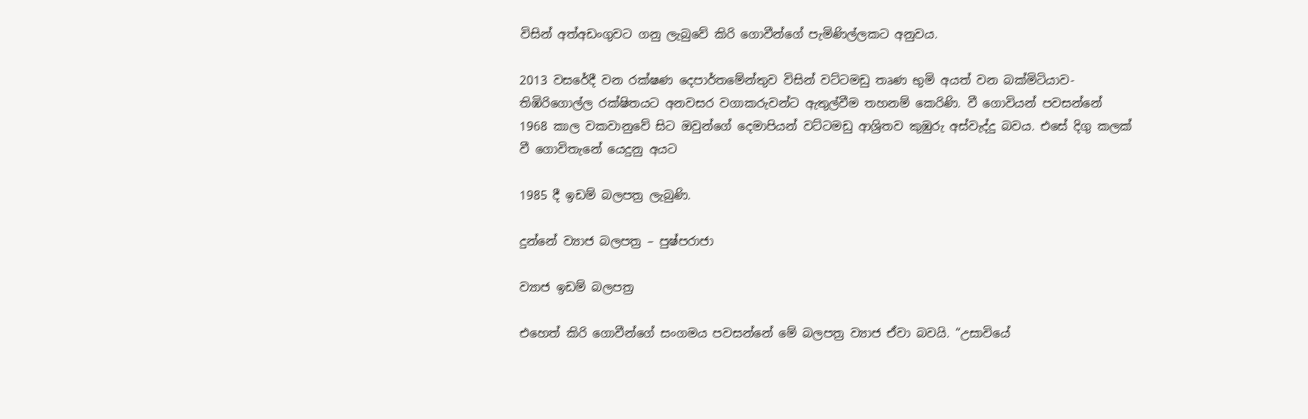විසින් අත්අඩංගුවට ගනු ලැබුවේ කිරි ගොවීන්ගේ පැමිණිල්ලකට අනුවය.

2013 වසරේදී වන රක්ෂණ දෙපාර්තමේන්තුව විසින් වට්ටමඩු තෘණ භුමි අයත් වන බක්මිටියාව-තිඹිරිගොල්ල රක්ෂිතයට අනවසර වගාකරුවන්ට ඇතුල්වීම තහනම් කෙරිණි. වී ගොවියන් පවසන්නේ  1968 කාල වකවානුවේ සිට ඔවුන්ගේ දෙමාපියන් වට්ටමඩු ආශ්‍රිතව කුඹුරු අස්වැද්දු බවය. එසේ දිගු කලක් වී ගොවිතැනේ යෙදුනු අයට

1985 දී ඉඩම් බලපත්‍ර ලැබුණි.

දුන්නේ ව්‍යාජ බලපත්‍ර – පුෂ්පරාජා

ව්‍යාජ ඉඩම් බලපත්‍ර

එහෙත් කිරි ගොවීන්ගේ සංගමය පවසන්නේ මේ බලපත්‍ර ව්‍යාජ ඒවා බවයි. “උසාවියේ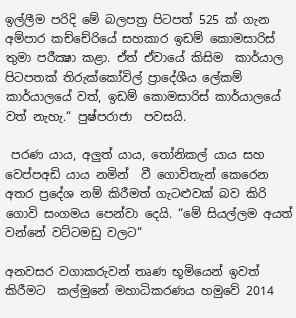ඉල්ලීම පරිදි මේ බලපත්‍ර පිටපත් 525 ක් ගැන අම්පාර කච්චේරියේ සහකාර ඉඩම් කොමසාරිස් තුමා පරීක්‍ෂා කළා. ඒත් ඒවායේ කිසිම  කාර්යාල පිටපතක් තිරුක්කෝවිල් ප්‍රාදේශීය ලේකම් කාර්යාලයේ වත්, ඉඩම් කොමසාරිස් කාර්යාලයේ වත් නැහැ.“ පුෂ්පරාජා  පවසයි.

 පරණ යාය, අලුත් යාය, තෝනිකල් යාය සහ වෙප්පඅඩි යාය නමින්  වී ගොවිතැන් කෙරෙන අතර ප්‍රදේශ නම් කිරීමත් ගැටළුවක් බව කිරි ගොවි සංගමය පෙන්වා දෙයි. “මේ සියල්ලම අයත් වන්නේ වට්ටමඩු වලට“

අනවසර වගාකරුවන් තෘණ භූමියෙන් ඉවත් කිරීමට  කල්මුනේ මහාධිකරණය හමුවේ 2014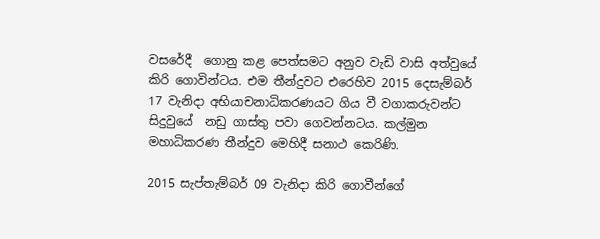වසරේදී  ගොනු කළ පෙත්සමට අනුව වැඩි වාසි අත්වුයේ කිරි ගොවින්ටය. එම තීන්දුවට එරෙහිව 2015 දෙසැම්බර් 17 වැනිදා අභියාචනාධිකරණයට ගිය වී වගාකරුවන්ට සිදුවුයේ  නඩු ගාස්තු පවා ගෙවන්නටය. කල්මුන මහාධිකරණ තීන්දුව මෙහිදී සනාථ කෙරිණි.

2015 සැප්තැම්බර් 09 වැනිදා කිරි ගොවීන්ගේ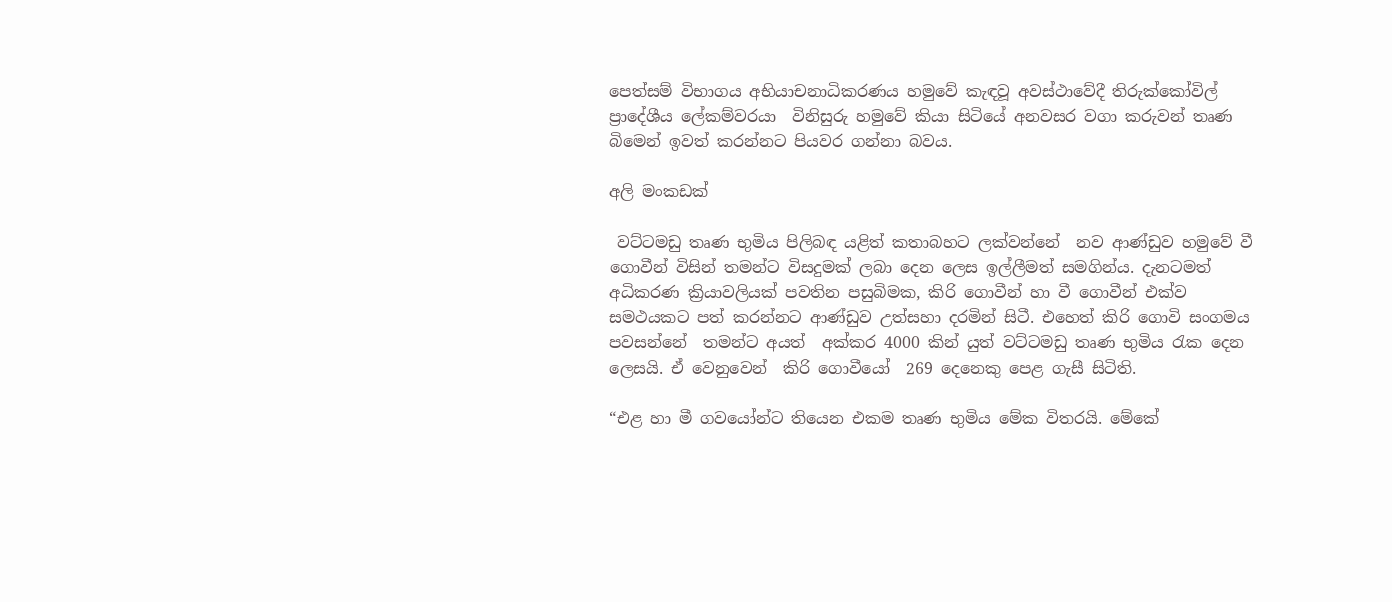පෙත්සම් විභාගය අභියාචනාධිකරණය හමුවේ කැඳවූ අවස්ථාවේදී තිරුක්කෝවිල් ප්‍රාදේශීය ලේකම්වරයා  විනිසුරු හමුවේ කියා සිටියේ අනවසර වගා කරුවන් තෘණ බිමෙන් ඉවත් කරන්නට පියවර ගන්නා බවය.

අලි මංකඩක්

 වට්ටමඩු තෘණ භුමිය පිලිබඳ යළිත් කතාබහට ලක්වන්නේ  නව ආණ්ඩුව හමුවේ වී ගොවීන් විසින් තමන්ට විසදුමක් ලබා දෙන ලෙස ඉල්ලීමත් සමගින්ය. දැනටමත් අධිකරණ ක්‍රියාවලියක් පවතින පසුබිමක, කිරි ගොවීන් හා වී ගොවීන් එක්ව සමථයකට පත් කරන්නට ආණ්ඩුව උත්සහා දරමින් සිටී. එහෙත් කිරි ගොවි සංගමය පවසන්නේ  තමන්ට අයත්  අක්කර 4000 කින් යුත් වට්ටමඩු තෘණ භුමිය රැක දෙන ලෙසයි. ඒ වෙනුවෙන්  කිරි ගොවීයෝ  269 දෙනෙකු පෙළ ගැසී සිටිති.

“එළ හා මී ගවයෝන්ට තියෙන එකම තෘණ භුමිය මේක විතරයි. මේකේ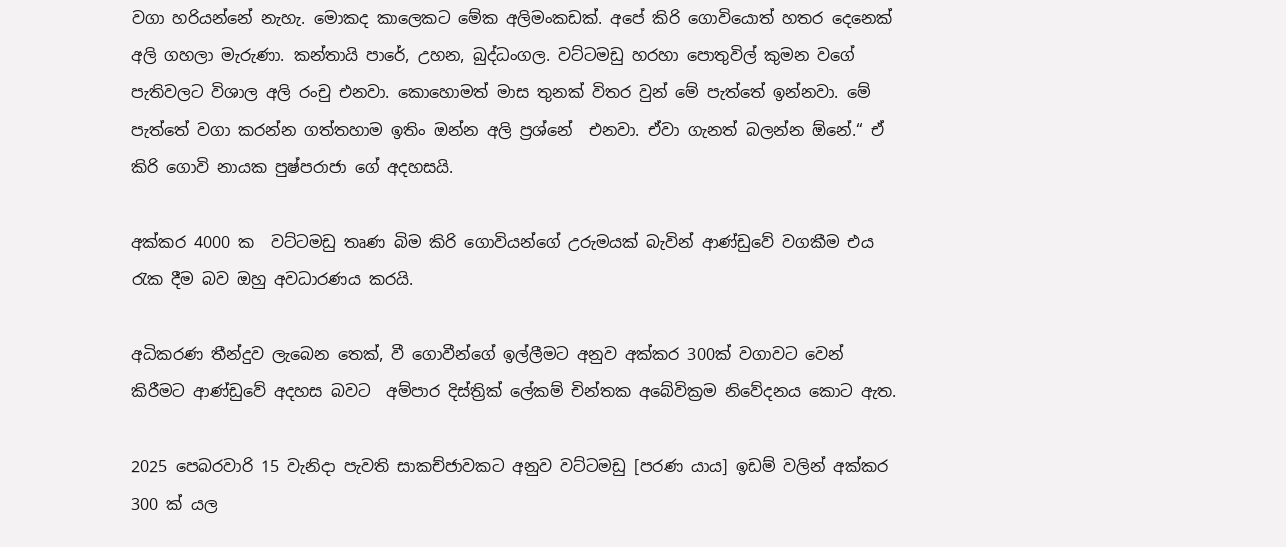වගා හරියන්නේ නැහැ. මොකද කාලෙකට මේක අලිමංකඩක්. අපේ කිරි ගොවියොත් හතර දෙනෙක්  අලි ගහලා මැරුණා. කන්තායි පාරේ, උහන, බුද්ධංගල. වට්ටමඩු හරහා පොතුවිල් කුමන වගේ පැතිවලට විශාල අලි රංචු එනවා. කොහොමත් මාස තුනක් විතර වුන් මේ පැත්තේ ඉන්නවා. මේ පැත්තේ වගා කරන්න ගත්තහාම ඉතිං ඔන්න අලි ප්‍රශ්නේ  එනවා. ඒවා ගැනත් බලන්න ඕනේ.“ ඒ  කිරි ගොවි නායක පුෂ්පරාජා ගේ අදහසයි.

අක්කර 4000 ක  වට්ටමඩු තෘණ බිම කිරි ගොවියන්ගේ උරුමයක් බැවින් ආණ්ඩුවේ වගකීම එය රැක දීම බව ඔහු අවධාරණය කරයි.

අධිකරණ තීන්දුව ලැබෙන තෙක්, වී ගොවීන්ගේ ඉල්ලීමට අනුව අක්කර 300ක් වගාවට වෙන් කිරීමට ආණ්ඩුවේ අදහස බවට  අම්පාර දිස්ත්‍රික් ලේකම් චින්තක අබේවික්‍රම නිවේදනය කොට ඇත.

2025 පෙබරවාරි 15 වැනිදා පැවති සාකච්ජාවකට අනුව වට්ටමඩු [පරණ යාය] ඉඩම් වලින් අක්කර 300 ක් යල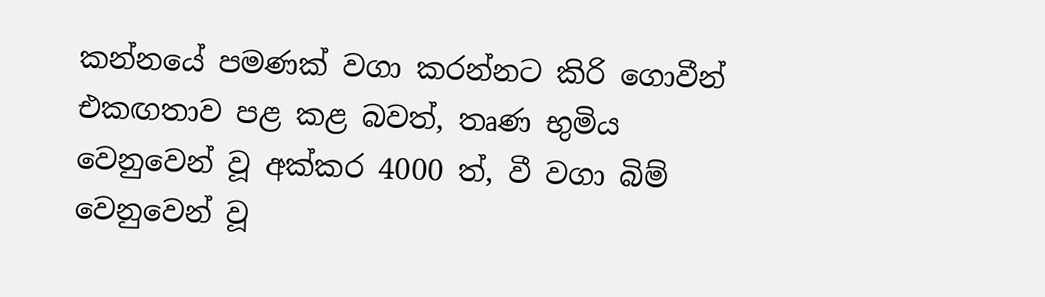කන්නයේ පමණක් වගා කරන්නට කිරි ගොවීන් එකඟතාව පළ කළ බවත්, තෘණ භුමිය වෙනුවෙන් වූ අක්කර 4000 ත්, වී වගා බිම් වෙනුවෙන් වූ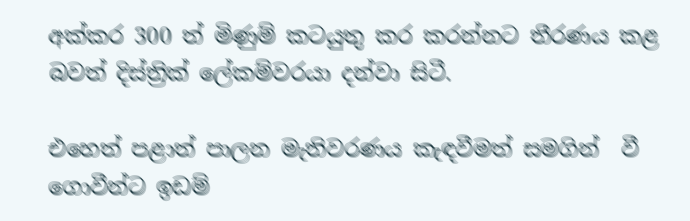අක්කර 300 ත් මිණුම් කටයුතු කර කරන්නට තීරණය කළ බවත් දිස්ත්‍රික් ලේකම්වරයා දන්වා සිටී.

එහෙත් පළාත් පාලන මැතිවරණය කැඳවීමත් සමගින්  වී  ගොවීන්ට ඉඩම්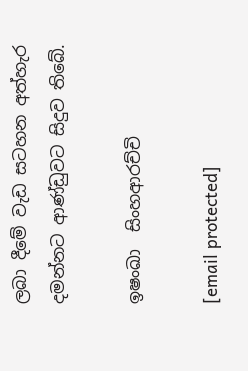ලබා දීමේ වැඩ සටහන අත්හැර දමන්නට ආණ්ඩුවට සිදුව තිබේ.

ඉෂංඛා  සිංහආරච්චි

[email protected]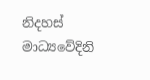නිදහස් මාධ්‍යවේදිනි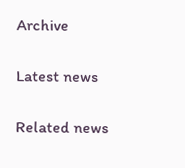Archive

Latest news

Related news